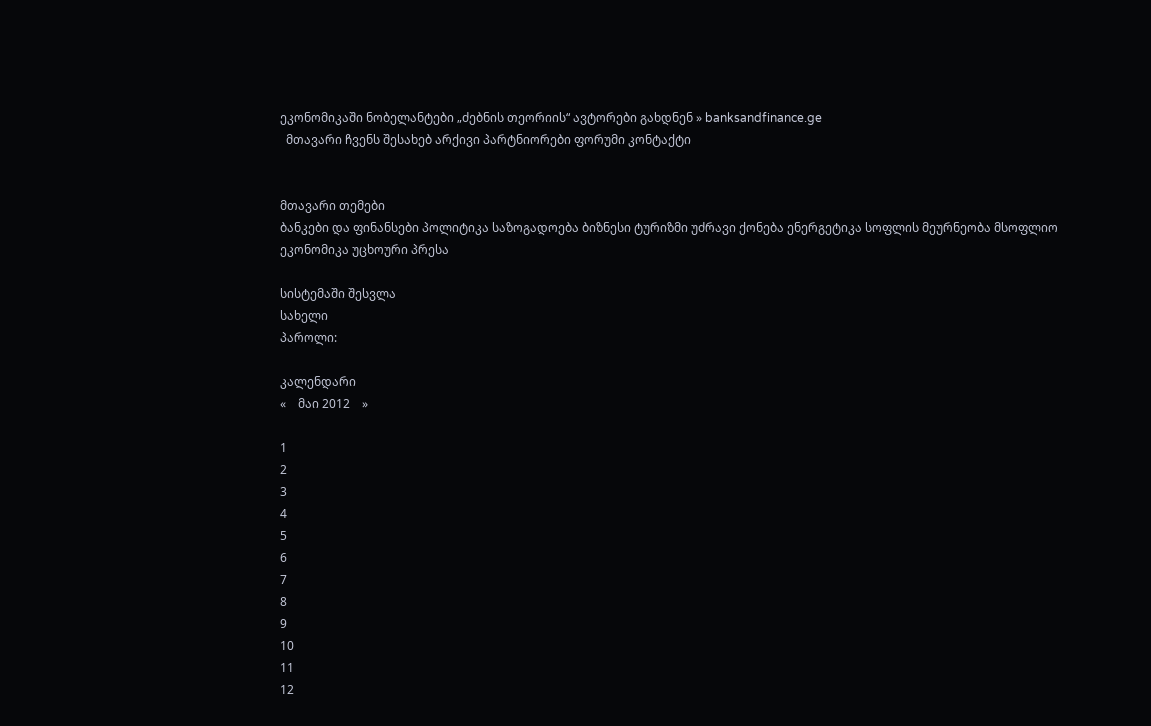ეკონომიკაში ნობელანტები „ძებნის თეორიის“ ავტორები გახდნენ » banksandfinance.ge
  მთავარი ჩვენს შესახებ არქივი პარტნიორები ფორუმი კონტაქტი


მთავარი თემები
ბანკები და ფინანსები პოლიტიკა საზოგადოება ბიზნესი ტურიზმი უძრავი ქონება ენერგეტიკა სოფლის მეურნეობა მსოფლიო ეკონომიკა უცხოური პრესა

სისტემაში შესვლა
სახელი
პაროლი:

კალენდარი
«    მაი 2012    »

1
2
3
4
5
6
7
8
9
10
11
12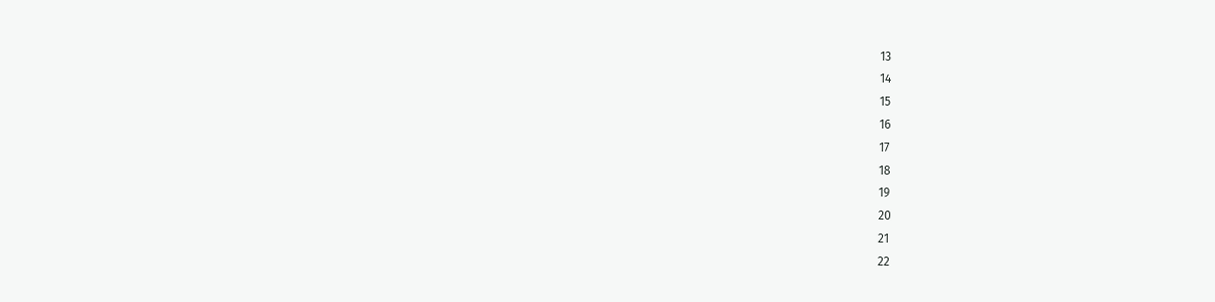13
14
15
16
17
18
19
20
21
22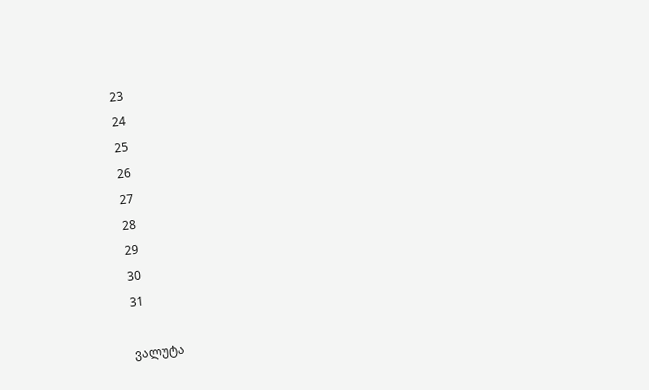23
24
25
26
27
28
29
30
31

ვალუტა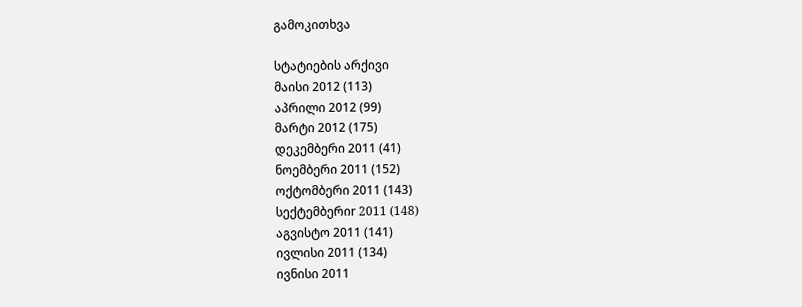გამოკითხვა

სტატიების არქივი
მაისი 2012 (113)
აპრილი 2012 (99)
მარტი 2012 (175)
დეკემბერი 2011 (41)
ნოემბერი 2011 (152)
ოქტომბერი 2011 (143)
სექტემბერიr 2011 (148)
აგვისტო 2011 (141)
ივლისი 2011 (134)
ივნისი 2011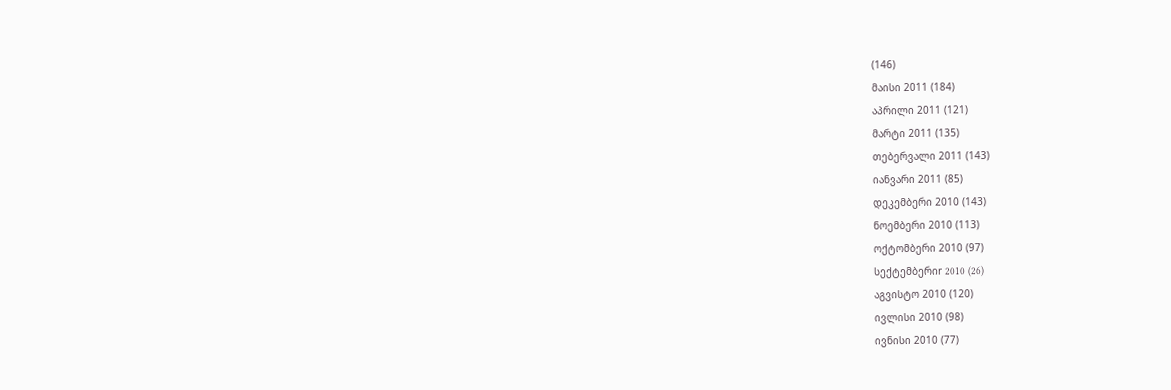(146)
მაისი 2011 (184)
აპრილი 2011 (121)
მარტი 2011 (135)
თებერვალი 2011 (143)
იანვარი 2011 (85)
დეკემბერი 2010 (143)
ნოემბერი 2010 (113)
ოქტომბერი 2010 (97)
სექტემბერიr 2010 (26)
აგვისტო 2010 (120)
ივლისი 2010 (98)
ივნისი 2010 (77)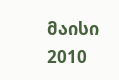მაისი 2010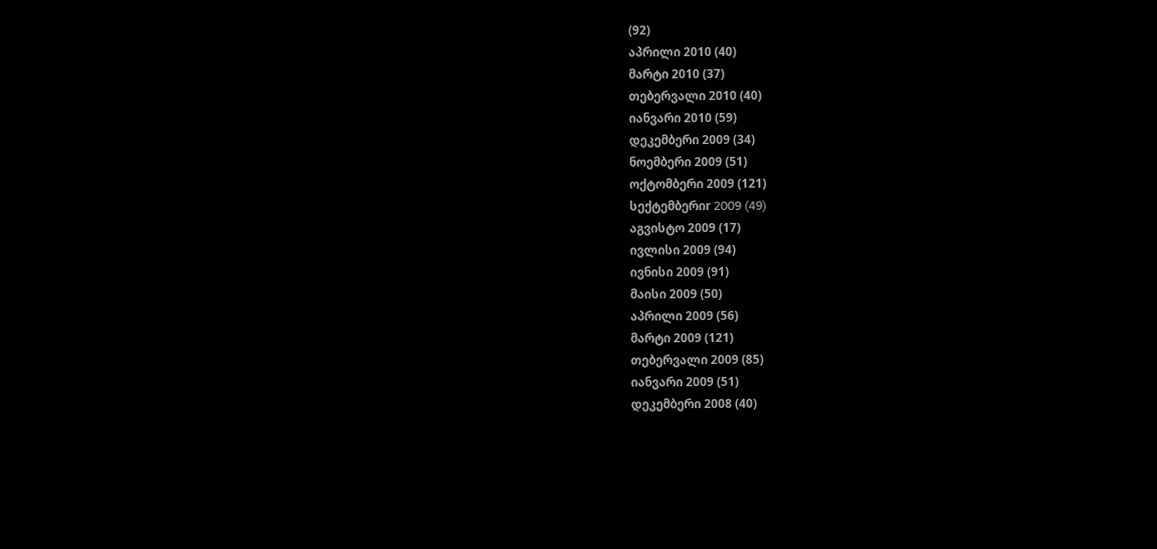(92)
აპრილი 2010 (40)
მარტი 2010 (37)
თებერვალი 2010 (40)
იანვარი 2010 (59)
დეკემბერი 2009 (34)
ნოემბერი 2009 (51)
ოქტომბერი 2009 (121)
სექტემბერიr 2009 (49)
აგვისტო 2009 (17)
ივლისი 2009 (94)
ივნისი 2009 (91)
მაისი 2009 (50)
აპრილი 2009 (56)
მარტი 2009 (121)
თებერვალი 2009 (85)
იანვარი 2009 (51)
დეკემბერი 2008 (40)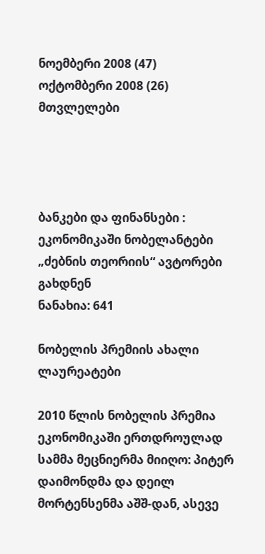ნოემბერი 2008 (47)
ოქტომბერი 2008 (26)
მთვლელები




ბანკები და ფინანსები : ეკონომიკაში ნობელანტები „ძებნის თეორიის“ ავტორები გახდნენ
ნანახია: 641

ნობელის პრემიის ახალი ლაურეატები

2010 წლის ნობელის პრემია ეკონომიკაში ერთდროულად სამმა მეცნიერმა მიიღო: პიტერ დაიმონდმა და დეილ მორტენსენმა აშშ-დან, ასევე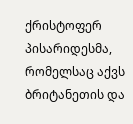ქრისტოფერ პისარიდესმა, რომელსაც აქვს ბრიტანეთის და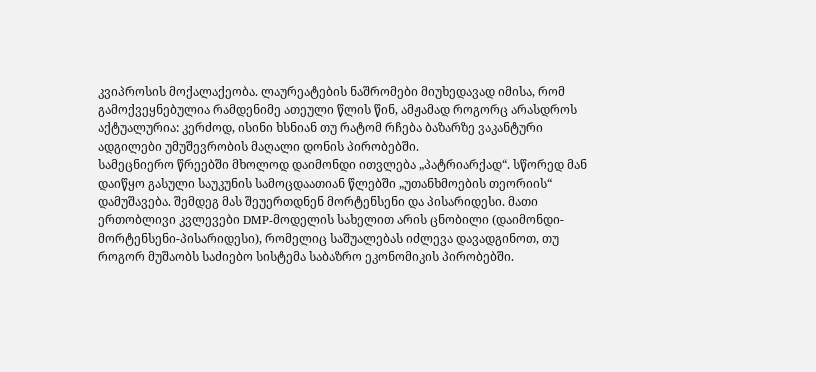კვიპროსის მოქალაქეობა. ლაურეატების ნაშრომები მიუხედავად იმისა, რომ გამოქვეყნებულია რამდენიმე ათეული წლის წინ, ამჟამად როგორც არასდროს აქტუალურია: კერძოდ, ისინი ხსნიან თუ რატომ რჩება ბაზარზე ვაკანტური ადგილები უმუშევრობის მაღალი დონის პირობებში.
სამეცნიერო წრეებში მხოლოდ დაიმონდი ითვლება „პატრიარქად“. სწორედ მან დაიწყო გასული საუკუნის სამოცდაათიან წლებში „უთანხმოების თეორიის“ დამუშავება. შემდეგ მას შეუერთდნენ მორტენსენი და პისარიდესი. მათი ერთობლივი კვლევები DMP-მოდელის სახელით არის ცნობილი (დაიმონდი-მორტენსენი-პისარიდესი), რომელიც საშუალებას იძლევა დავადგინოთ, თუ როგორ მუშაობს საძიებო სისტემა საბაზრო ეკონომიკის პირობებში.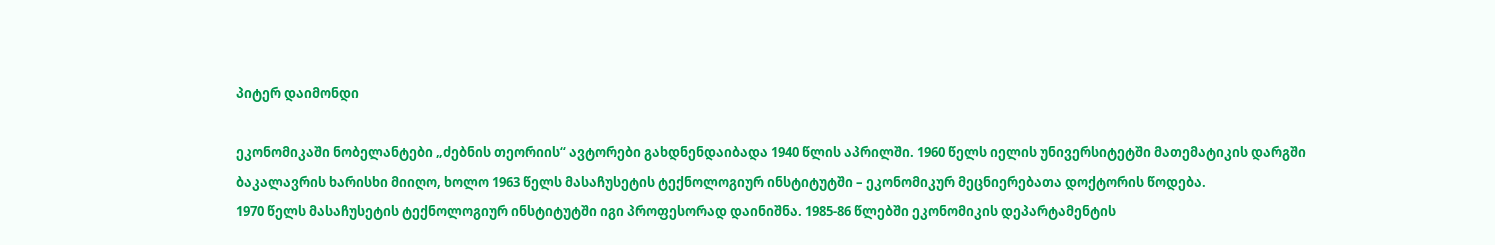პიტერ დაიმონდი

ეკონომიკაში ნობელანტები „ძებნის თეორიის“ ავტორები გახდნენდაიბადა 1940 წლის აპრილში. 1960 წელს იელის უნივერსიტეტში მათემატიკის დარგში ბაკალავრის ხარისხი მიიღო, ხოლო 1963 წელს მასაჩუსეტის ტექნოლოგიურ ინსტიტუტში – ეკონომიკურ მეცნიერებათა დოქტორის წოდება.
1970 წელს მასაჩუსეტის ტექნოლოგიურ ინსტიტუტში იგი პროფესორად დაინიშნა. 1985-86 წლებში ეკონომიკის დეპარტამენტის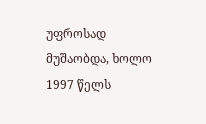უფროსად მუშაობდა, ხოლო 1997 წელს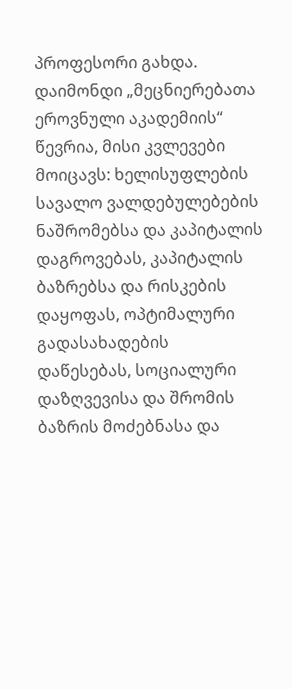პროფესორი გახდა.
დაიმონდი „მეცნიერებათა ეროვნული აკადემიის“ წევრია, მისი კვლევები მოიცავს: ხელისუფლების სავალო ვალდებულებების ნაშრომებსა და კაპიტალის დაგროვებას, კაპიტალის ბაზრებსა და რისკების დაყოფას, ოპტიმალური გადასახადების დაწესებას, სოციალური დაზღვევისა და შრომის ბაზრის მოძებნასა და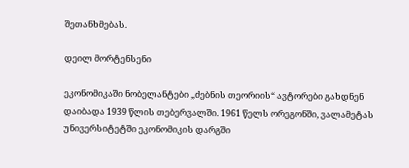შეთანხმებას.

დეილ მორტენსენი

ეკონომიკაში ნობელანტები „ძებნის თეორიის“ ავტორები გახდნენ დაიბადა 1939 წლის თებერვალში. 1961 წელს ორეგონში, ვალამეტას უნივერსიტეტში ეკონომიკის დარგში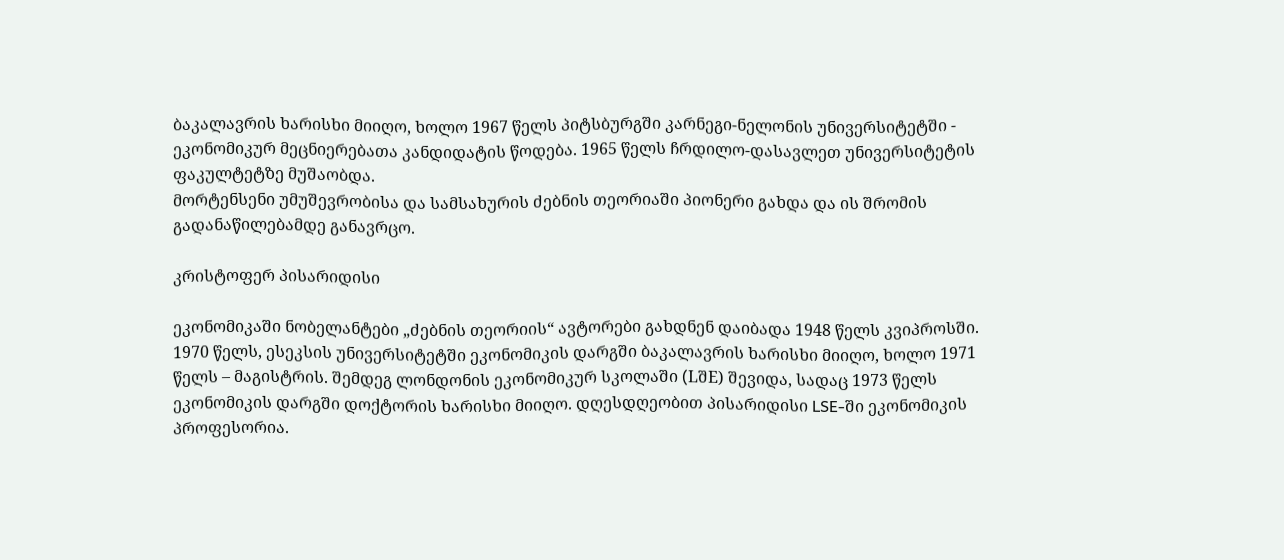ბაკალავრის ხარისხი მიიღო, ხოლო 1967 წელს პიტსბურგში კარნეგი-ნელონის უნივერსიტეტში - ეკონომიკურ მეცნიერებათა კანდიდატის წოდება. 1965 წელს ჩრდილო-დასავლეთ უნივერსიტეტის ფაკულტეტზე მუშაობდა.
მორტენსენი უმუშევრობისა და სამსახურის ძებნის თეორიაში პიონერი გახდა და ის შრომის გადანაწილებამდე განავრცო.

კრისტოფერ პისარიდისი

ეკონომიკაში ნობელანტები „ძებნის თეორიის“ ავტორები გახდნენ დაიბადა 1948 წელს კვიპროსში. 1970 წელს, ესეკსის უნივერსიტეტში ეკონომიკის დარგში ბაკალავრის ხარისხი მიიღო, ხოლო 1971 წელს – მაგისტრის. შემდეგ ლონდონის ეკონომიკურ სკოლაში (LშE) შევიდა, სადაც 1973 წელს ეკონომიკის დარგში დოქტორის ხარისხი მიიღო. დღესდღეობით პისარიდისი LSE-ში ეკონომიკის პროფესორია.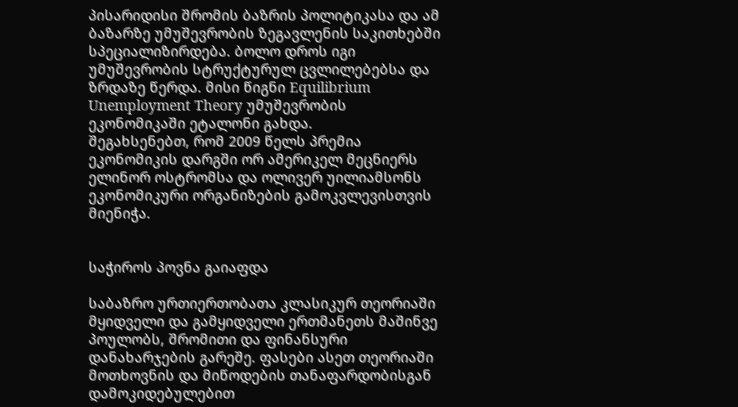პისარიდისი შრომის ბაზრის პოლიტიკასა და ამ ბაზარზე უმუშევრობის ზეგავლენის საკითხებში სპეციალიზირდება. ბოლო დროს იგი უმუშევრობის სტრუქტურულ ცვლილებებსა და ზრდაზე წერდა. მისი წიგნი Equilibrium Unemployment Theory უმუშევრობის ეკონომიკაში ეტალონი გახდა.
შეგახსენებთ, რომ 2009 წელს პრემია ეკონომიკის დარგში ორ ამერიკელ მეცნიერს ელინორ ოსტრომსა და ოლივერ უილიამსონს ეკონომიკური ორგანიზების გამოკვლევისთვის მიენიჭა.


საჭიროს პოვნა გაიაფდა

საბაზრო ურთიერთობათა კლასიკურ თეორიაში მყიდველი და გამყიდველი ერთმანეთს მაშინვე პოულობს, შრომითი და ფინანსური დანახარჯების გარეშე. ფასები ასეთ თეორიაში მოთხოვნის და მიწოდების თანაფარდობისგან დამოკიდებულებით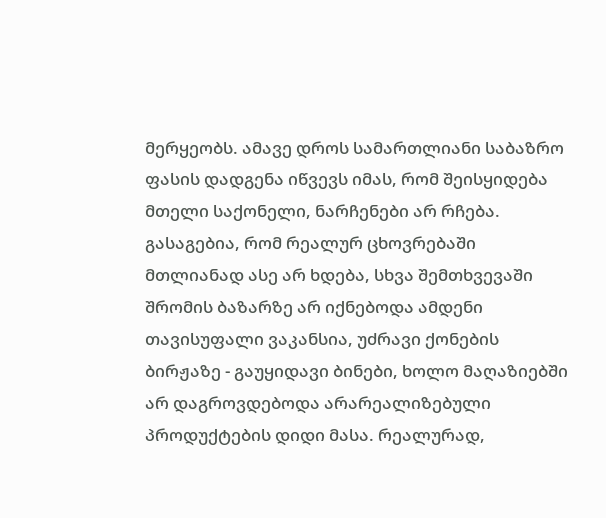მერყეობს. ამავე დროს სამართლიანი საბაზრო ფასის დადგენა იწვევს იმას, რომ შეისყიდება მთელი საქონელი, ნარჩენები არ რჩება.
გასაგებია, რომ რეალურ ცხოვრებაში მთლიანად ასე არ ხდება, სხვა შემთხვევაში შრომის ბაზარზე არ იქნებოდა ამდენი თავისუფალი ვაკანსია, უძრავი ქონების ბირჟაზე - გაუყიდავი ბინები, ხოლო მაღაზიებში არ დაგროვდებოდა არარეალიზებული პროდუქტების დიდი მასა. რეალურად,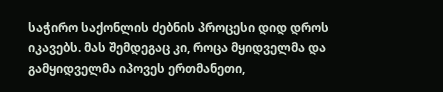საჭირო საქონლის ძებნის პროცესი დიდ დროს იკავებს. მას შემდეგაც კი, როცა მყიდველმა და გამყიდველმა იპოვეს ერთმანეთი,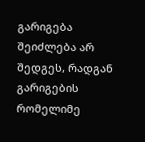გარიგება შეიძლება არ შედგეს, რადგან გარიგების რომელიმე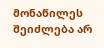მონაწილეს შეიძლება არ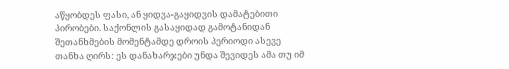აწყობდეს ფასი, ან ყიდვა-გაყიდვის დამატებითი პირობები. საქონლის გასაყიდად გამოტანიდან შეთანხმების მომენტამდე დროის პერიოდი ასევე თანხა ღირს: ეს დანახარჯები უნდა შევიდეს ამა თუ იმ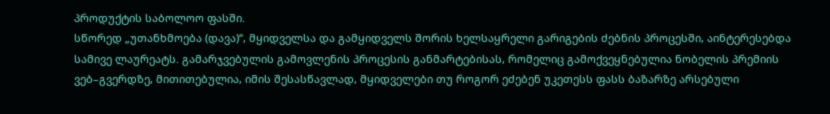პროდუქტის საბოლოო ფასში.
სწორედ „უთანხმოება (დავა)“, მყიდველსა და გამყიდველს შორის ხელსაყრელი გარიგების ძებნის პროცესში, აინტერესებდა სამივე ლაურეატს. გამარჯვებულის გამოვლენის პროცესის განმარტებისას, რომელიც გამოქვეყნებულია ნობელის პრემიის ვებ–გვერდზე, მითითებულია, იმის შესასწავლად, მყიდველები თუ როგორ ეძებენ უკეთესს ფასს ბაზარზე არსებული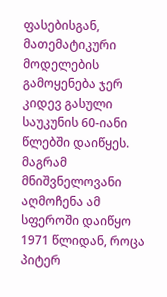ფასებისგან, მათემატიკური მოდელების გამოყენება ჯერ კიდევ გასული საუკუნის 60-იანი წლებში დაიწყეს. მაგრამ მნიშვნელოვანი აღმოჩენა ამ სფეროში დაიწყო 1971 წლიდან, როცა პიტერ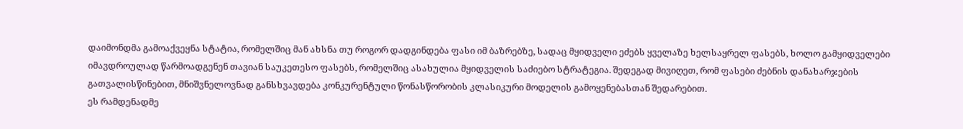დაიმონდმა გამოაქვეყნა სტატია, რომელშიც მან ახსნა თუ როგორ დადგინდება ფასი იმ ბაზრებზე, სადაც მყიდველი ეძებს ყველაზე ხელსაყრელ ფასებს, ხოლო გამყიდველები იმავდროულად წარმოადგენენ თავიან საუკეთესო ფასებს, რომელშიც ასახულია მყიდველის საძიებო სტრატეგია. შედეგად მივიღეთ, რომ ფასები ძებნის დანახარჯების გათვალისწინებით, მნიშვნელოვნად განსხვავდება კონკურენტული წონასწორობის კლასიკური მოდელის გამოყენებასთან შედარებით.
ეს რამდენადმე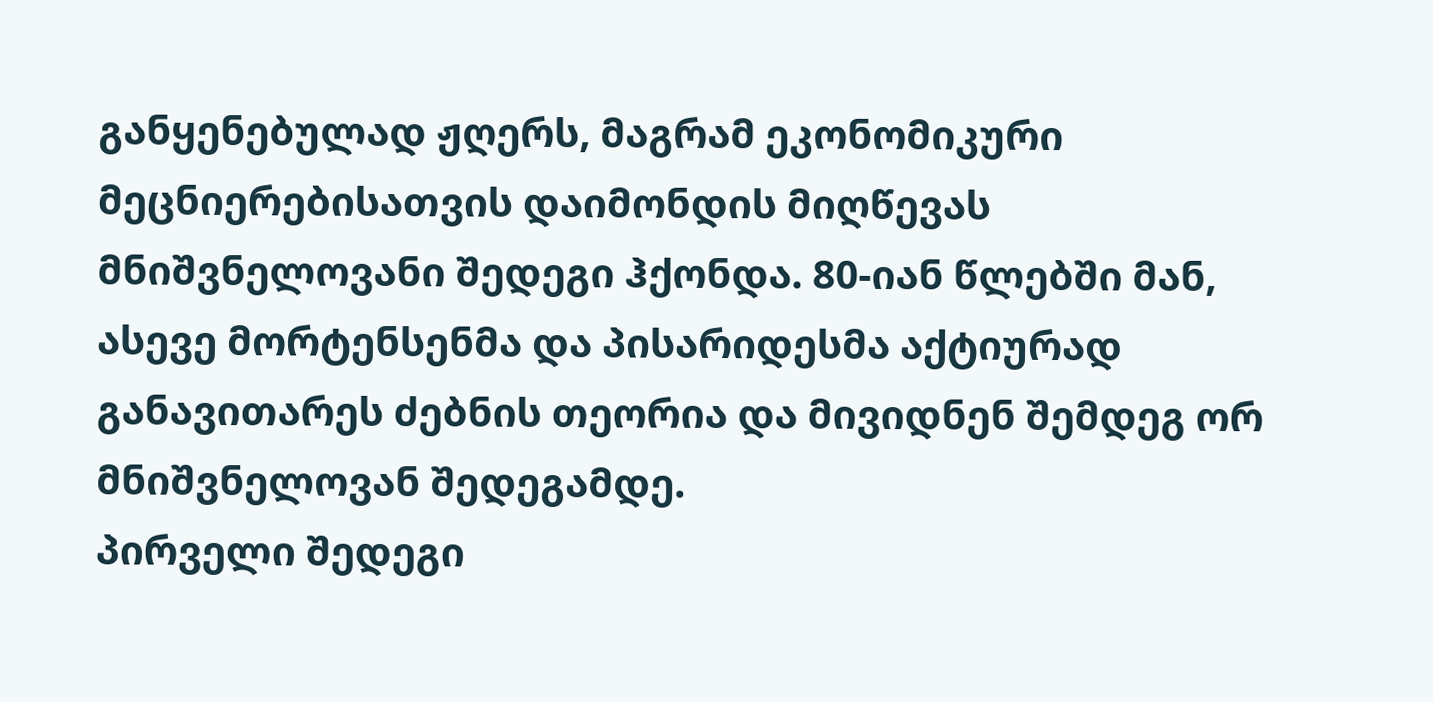განყენებულად ჟღერს, მაგრამ ეკონომიკური მეცნიერებისათვის დაიმონდის მიღწევას მნიშვნელოვანი შედეგი ჰქონდა. 80-იან წლებში მან, ასევე მორტენსენმა და პისარიდესმა აქტიურად განავითარეს ძებნის თეორია და მივიდნენ შემდეგ ორ მნიშვნელოვან შედეგამდე.
პირველი შედეგი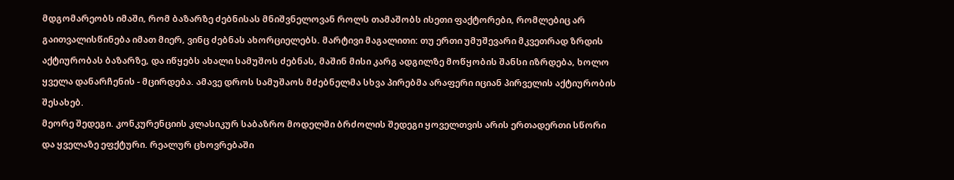მდგომარეობს იმაში, რომ ბაზარზე ძებნისას მნიშვნელოვან როლს თამაშობს ისეთი ფაქტორები, რომლებიც არ გაითვალისწინება იმათ მიერ, ვინც ძებნას ახორციელებს. მარტივი მაგალითი: თუ ერთი უმუშევარი მკვეთრად ზრდის აქტიურობას ბაზარზე, და იწყებს ახალი სამუშოს ძებნას, მაშინ მისი კარგ ადგილზე მოწყობის შანსი იზრდება, ხოლო ყველა დანარჩენის - მცირდება. ამავე დროს სამუშაოს მძებნელმა სხვა პირებმა არაფერი იციან პირველის აქტიურობის შესახებ.
მეორე შედეგი. კონკურენციის კლასიკურ საბაზრო მოდელში ბრძოლის შედეგი ყოველთვის არის ერთადერთი სწორი და ყველაზე ეფქტური. რეალურ ცხოვრებაში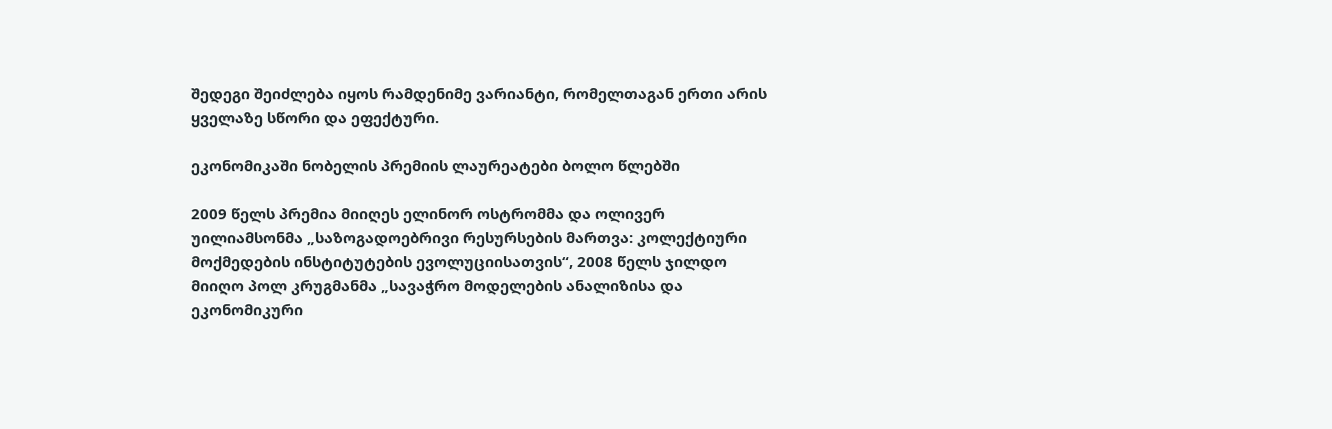შედეგი შეიძლება იყოს რამდენიმე ვარიანტი, რომელთაგან ერთი არის ყველაზე სწორი და ეფექტური.

ეკონომიკაში ნობელის პრემიის ლაურეატები ბოლო წლებში

2009 წელს პრემია მიიღეს ელინორ ოსტრომმა და ოლივერ უილიამსონმა „საზოგადოებრივი რესურსების მართვა: კოლექტიური მოქმედების ინსტიტუტების ევოლუციისათვის“, 2008 წელს ჯილდო მიიღო პოლ კრუგმანმა „სავაჭრო მოდელების ანალიზისა და ეკონომიკური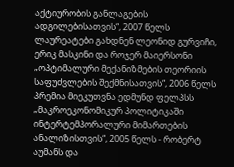აქტიურობის განლაგების ადგილებისათვის“, 2007 წელს ლაურეატები გახდნენ ლეონიდ გურვიჩი, ერიკ მასკინი და როჯერ მაიერსონი „ოპტიმალური მექანიზმების თეორიის საფუძვლების შექმნისათვის“, 2006 წელს პრემია მიეკუთვნა ედმუნდ ფელპსს „მაკროეკონომიკურ პოლიტიკაში ინტერტემპორალური მიმართების ანალიზისთვის“, 2005 წელს - რობერტ აუმანს და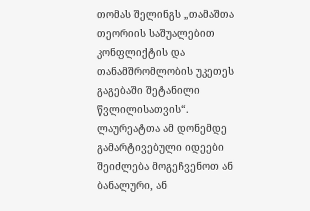თომას შელინგს „თამაშთა თეორიის საშუალებით კონფლიქტის და თანამშრომლობის უკეთეს გაგებაში შეტანილი წვლილისათვის“.
ლაურეატთა ამ დონემდე გამარტივებული იდეები შეიძლება მოგეჩვენოთ ან ბანალური, ან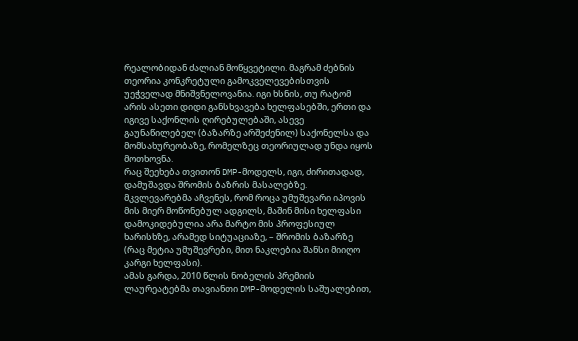რეალობიდან ძალიან მოწყვეტილი. მაგრამ ძებნის თეორია კონკრეტული გამოკველევებისთვის უეჭველად მნიშვნელოვანია. იგი ხსნის, თუ რატომ არის ასეთი დიდი განსხვავება ხელფასებში, ერთი და იგივე საქონლის ღირებულებაში, ასევე გაუნაწილებელ (ბაზარზე არშეძენილ) საქონელსა და მომსახურეობაზე, რომელზეც თეორიულად უნდა იყოს მოთხოვნა.
რაც შეეხება თვითონ DMP-მოდელს, იგი, ძირითადად, დამუშავდა შრომის ბაზრის მასალებზე. მკვლევარებმა აჩვენეს, რომ როცა უმუშევარი იპოვის მის მიერ მოწონებულ ადგილს, მაშინ მისი ხელფასი დამოკიდებულია არა მარტო მის პროფესიულ ხარისხზე, არამედ სიტუაციაზე, – შრომის ბაზარზე (რაც მეტია უმუშევრები, მით ნაკლებია შანსი მიიღო კარგი ხელფასი).
ამას გარდა, 2010 წლის ნობელის პრემიის ლაურეატებმა თავიანთი DMP-მოდელის საშუალებით,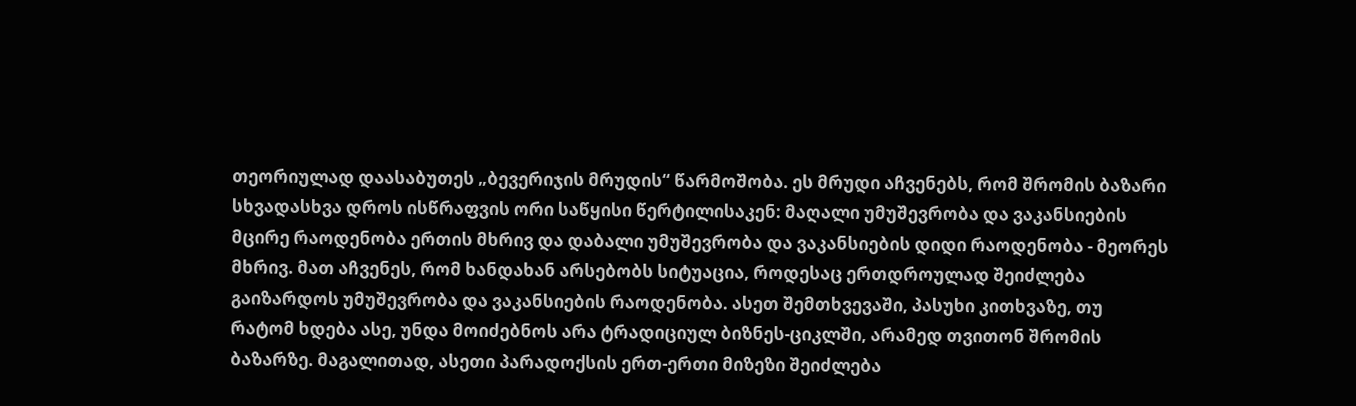თეორიულად დაასაბუთეს „ბევერიჯის მრუდის“ წარმოშობა. ეს მრუდი აჩვენებს, რომ შრომის ბაზარი სხვადასხვა დროს ისწრაფვის ორი საწყისი წერტილისაკენ: მაღალი უმუშევრობა და ვაკანსიების მცირე რაოდენობა ერთის მხრივ და დაბალი უმუშევრობა და ვაკანსიების დიდი რაოდენობა - მეორეს მხრივ. მათ აჩვენეს, რომ ხანდახან არსებობს სიტუაცია, როდესაც ერთდროულად შეიძლება გაიზარდოს უმუშევრობა და ვაკანსიების რაოდენობა. ასეთ შემთხვევაში, პასუხი კითხვაზე, თუ რატომ ხდება ასე, უნდა მოიძებნოს არა ტრადიციულ ბიზნეს-ციკლში, არამედ თვითონ შრომის ბაზარზე. მაგალითად, ასეთი პარადოქსის ერთ-ერთი მიზეზი შეიძლება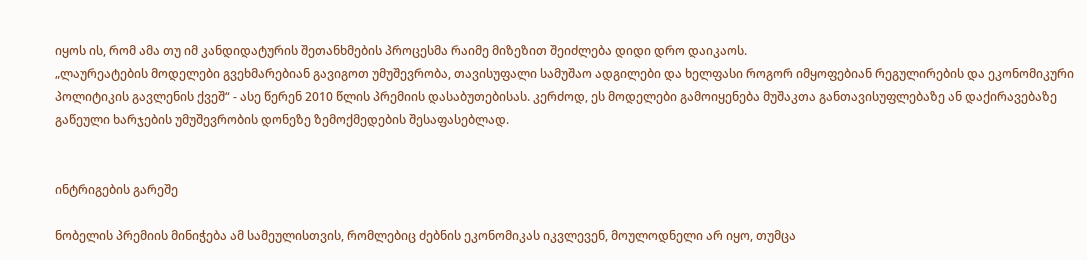იყოს ის, რომ ამა თუ იმ კანდიდატურის შეთანხმების პროცესმა რაიმე მიზეზით შეიძლება დიდი დრო დაიკაოს.
„ლაურეატების მოდელები გვეხმარებიან გავიგოთ უმუშევრობა, თავისუფალი სამუშაო ადგილები და ხელფასი როგორ იმყოფებიან რეგულირების და ეკონომიკური პოლიტიკის გავლენის ქვეშ“ - ასე წერენ 2010 წლის პრემიის დასაბუთებისას. კერძოდ, ეს მოდელები გამოიყენება მუშაკთა განთავისუფლებაზე ან დაქირავებაზე გაწეული ხარჯების უმუშევრობის დონეზე ზემოქმედების შესაფასებლად.


ინტრიგების გარეშე

ნობელის პრემიის მინიჭება ამ სამეულისთვის, რომლებიც ძებნის ეკონომიკას იკვლევენ, მოულოდნელი არ იყო, თუმცა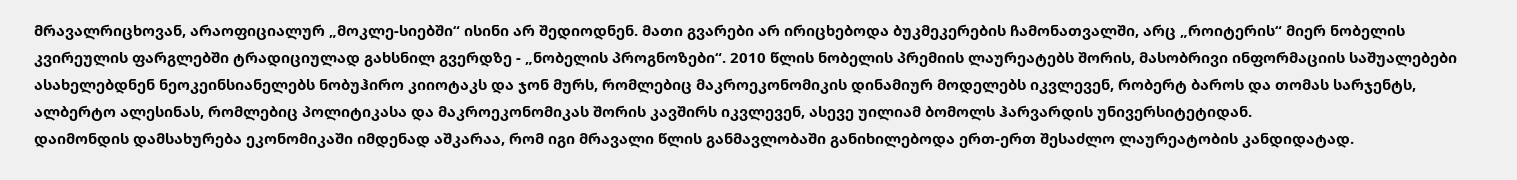მრავალრიცხოვან, არაოფიციალურ „მოკლე-სიებში“ ისინი არ შედიოდნენ. მათი გვარები არ ირიცხებოდა ბუკმეკერების ჩამონათვალში, არც „როიტერის“ მიერ ნობელის კვირეულის ფარგლებში ტრადიციულად გახსნილ გვერდზე - „ნობელის პროგნოზები“. 2010 წლის ნობელის პრემიის ლაურეატებს შორის, მასობრივი ინფორმაციის საშუალებები ასახელებდნენ ნეოკეინსიანელებს ნობუჰირო კიიოტაკს და ჯონ მურს, რომლებიც მაკროეკონომიკის დინამიურ მოდელებს იკვლევენ, რობერტ ბაროს და თომას სარჯენტს, ალბერტო ალესინას, რომლებიც პოლიტიკასა და მაკროეკონომიკას შორის კავშირს იკვლევენ, ასევე უილიამ ბომოლს ჰარვარდის უნივერსიტეტიდან.
დაიმონდის დამსახურება ეკონომიკაში იმდენად აშკარაა, რომ იგი მრავალი წლის განმავლობაში განიხილებოდა ერთ-ერთ შესაძლო ლაურეატობის კანდიდატად.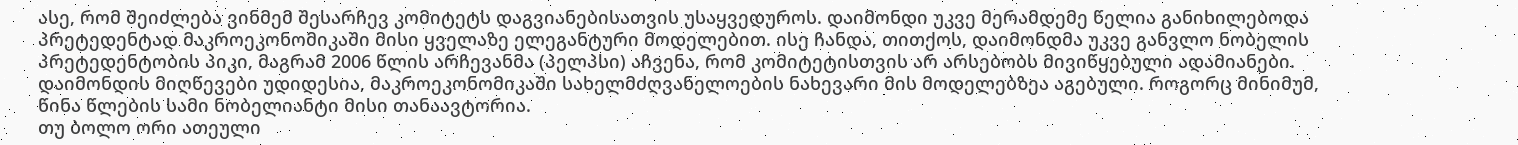ასე, რომ შეიძლება ვინმემ შესარჩევ კომიტეტს დაგვიანებისათვის უსაყვედუროს. დაიმონდი უკვე მერამდემე წელია განიხილებოდა პრეტედენტად მაკროეკონომიკაში მისი ყველაზე ელეგანტური მოდელებით. ისე ჩანდა, თითქოს, დაიმონდმა უკვე განვლო ნობელის პრეტედენტობის პიკი, მაგრამ 2006 წლის არჩევანმა (პელპსი) აჩვენა, რომ კომიტეტისთვის არ არსებობს მივიწყებული ადამიანები. დაიმონდის მიღწევები უდიდესია, მაკროეკონომიკაში სახელმძღვანელოების ნახევარი მის მოდელებზეა აგებული. როგორც მინიმუმ, წინა წლების სამი ნობელიანტი მისი თანაავტორია.
თუ ბოლო ორი ათეული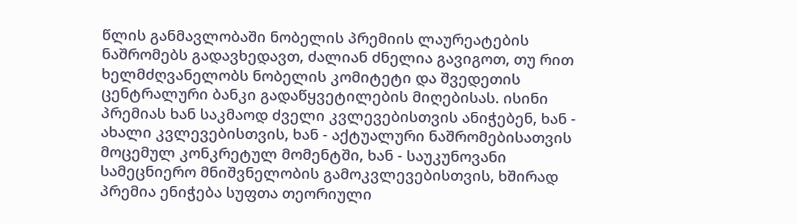წლის განმავლობაში ნობელის პრემიის ლაურეატების ნაშრომებს გადავხედავთ, ძალიან ძნელია გავიგოთ, თუ რით ხელმძღვანელობს ნობელის კომიტეტი და შვედეთის ცენტრალური ბანკი გადაწყვეტილების მიღებისას. ისინი პრემიას ხან საკმაოდ ძველი კვლევებისთვის ანიჭებენ, ხან - ახალი კვლევებისთვის, ხან - აქტუალური ნაშრომებისათვის მოცემულ კონკრეტულ მომენტში, ხან - საუკუნოვანი სამეცნიერო მნიშვნელობის გამოკვლევებისთვის, ხშირად პრემია ენიჭება სუფთა თეორიული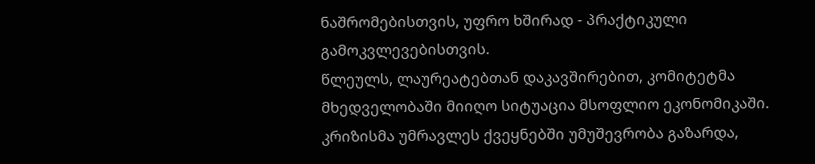ნაშრომებისთვის, უფრო ხშირად - პრაქტიკული გამოკვლევებისთვის.
წლეულს, ლაურეატებთან დაკავშირებით, კომიტეტმა მხედველობაში მიიღო სიტუაცია მსოფლიო ეკონომიკაში. კრიზისმა უმრავლეს ქვეყნებში უმუშევრობა გაზარდა,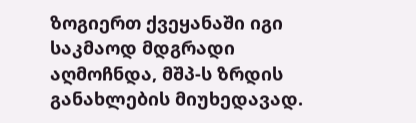ზოგიერთ ქვეყანაში იგი საკმაოდ მდგრადი აღმოჩნდა, მშპ-ს ზრდის განახლების მიუხედავად.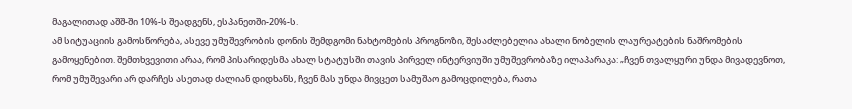მაგალითად აშშ-ში 10%-ს შეადგენს, ესპანეთში-20%-ს.
ამ სიტუაციის გამოსწორება, ასევე უმუშევრობის დონის შემდგომი ნახტომების პროგნოზი, შესაძლებელია ახალი ნობელის ლაურეატების ნაშრომების გამოყენებით. შემთხვევითი არაა, რომ პისარიდესმა ახალ სტატუსში თავის პირველ ინტერვიუში უმუშევრობაზე ილაპარაკა: „ჩვენ თვალყური უნდა მივადევნოთ, რომ უმუშევარი არ დარჩეს ასეთად ძალიან დიდხანს, ჩვენ მას უნდა მივცეთ სამუშაო გამოცდილება, რათა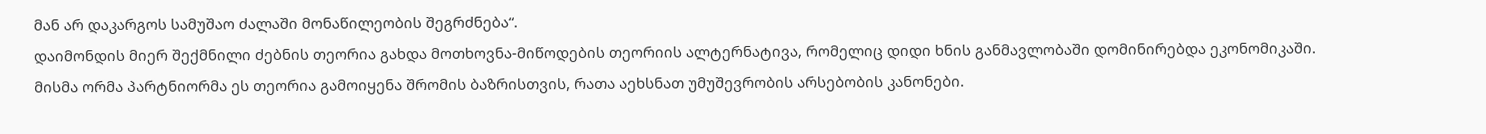მან არ დაკარგოს სამუშაო ძალაში მონაწილეობის შეგრძნება“.
დაიმონდის მიერ შექმნილი ძებნის თეორია გახდა მოთხოვნა-მიწოდების თეორიის ალტერნატივა, რომელიც დიდი ხნის განმავლობაში დომინირებდა ეკონომიკაში. მისმა ორმა პარტნიორმა ეს თეორია გამოიყენა შრომის ბაზრისთვის, რათა აეხსნათ უმუშევრობის არსებობის კანონები.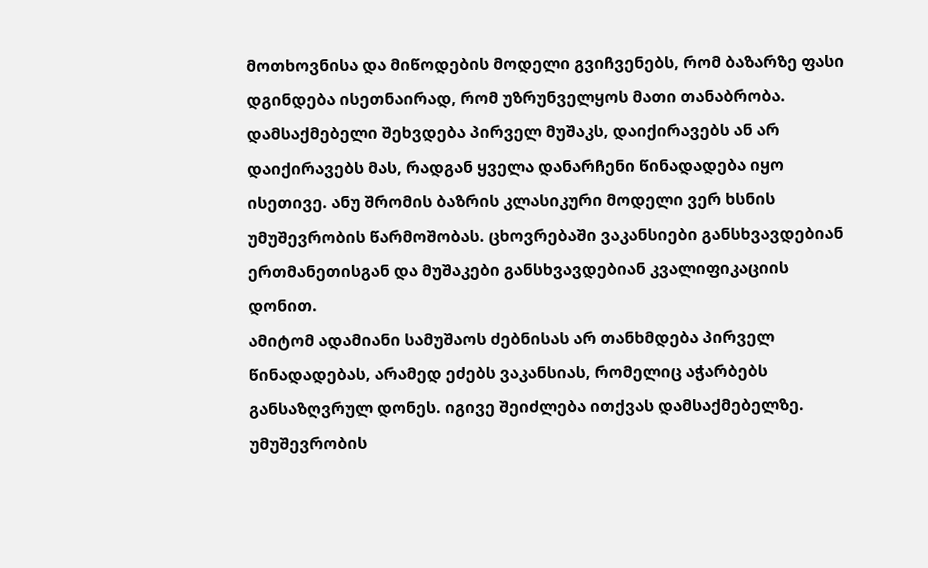მოთხოვნისა და მიწოდების მოდელი გვიჩვენებს, რომ ბაზარზე ფასი დგინდება ისეთნაირად, რომ უზრუნველყოს მათი თანაბრობა. დამსაქმებელი შეხვდება პირველ მუშაკს, დაიქირავებს ან არ დაიქირავებს მას, რადგან ყველა დანარჩენი წინადადება იყო ისეთივე. ანუ შრომის ბაზრის კლასიკური მოდელი ვერ ხსნის უმუშევრობის წარმოშობას. ცხოვრებაში ვაკანსიები განსხვავდებიან ერთმანეთისგან და მუშაკები განსხვავდებიან კვალიფიკაციის დონით.
ამიტომ ადამიანი სამუშაოს ძებნისას არ თანხმდება პირველ წინადადებას, არამედ ეძებს ვაკანსიას, რომელიც აჭარბებს განსაზღვრულ დონეს. იგივე შეიძლება ითქვას დამსაქმებელზე. უმუშევრობის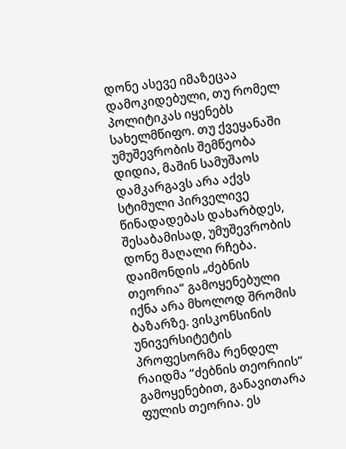დონე ასევე იმაზეცაა დამოკიდებული, თუ რომელ პოლიტიკას იყენებს სახელმწიფო. თუ ქვეყანაში უმუშევრობის შემწეობა დიდია, მაშინ სამუშაოს დამკარგავს არა აქვს სტიმული პირველივე წინადადებას დახარბდეს, შესაბამისად, უმუშევრობის დონე მაღალი რჩება.
დაიმონდის „ძებნის თეორია“ გამოყენებული იქნა არა მხოლოდ შრომის ბაზარზე. ვისკონსინის უნივერსიტეტის პროფესორმა რენდელ რაიდმა “ძებნის თეორიის“ გამოყენებით, განავითარა ფულის თეორია. ეს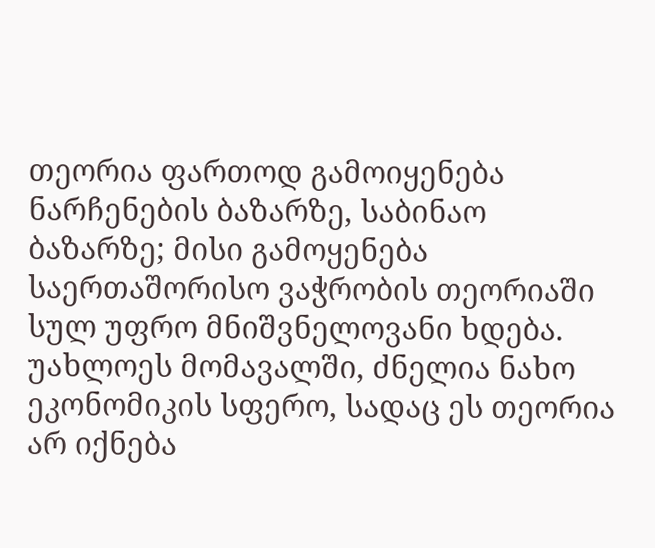თეორია ფართოდ გამოიყენება ნარჩენების ბაზარზე, საბინაო ბაზარზე; მისი გამოყენება საერთაშორისო ვაჭრობის თეორიაში სულ უფრო მნიშვნელოვანი ხდება. უახლოეს მომავალში, ძნელია ნახო ეკონომიკის სფერო, სადაც ეს თეორია არ იქნება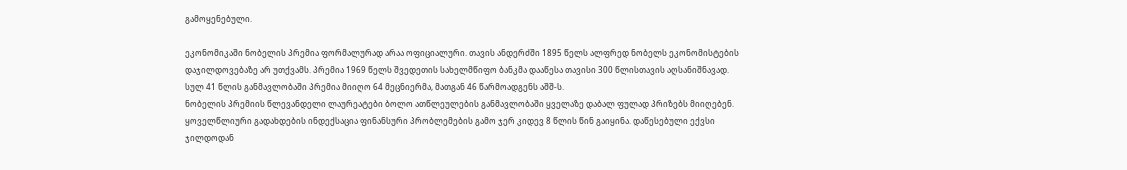გამოყენებული.

ეკონომიკაში ნობელის პრემია ფორმალურად არაა ოფიციალური. თავის ანდერძში 1895 წელს ალფრედ ნობელს ეკონომისტების დაჯილდოვებაზე არ უთქვამს. პრემია 1969 წელს შვედეთის სახელმწიფო ბანკმა დააწესა თავისი 300 წლისთავის აღსანიშნავად. სულ 41 წლის განმავლობაში პრემია მიიღო 64 მეცნიერმა, მათგან 46 წარმოადგენს აშშ-ს.
ნობელის პრემიის წლევანდელი ლაურეატები ბოლო ათწლეულების განმავლობაში ყველაზე დაბალ ფულად პრიზებს მიიღებენ. ყოველწლიური გადახდების ინდექსაცია ფინანსური პრობლემების გამო ჯერ კიდევ 8 წლის წინ გაიყინა. დაწესებული ექვსი ჯილდოდან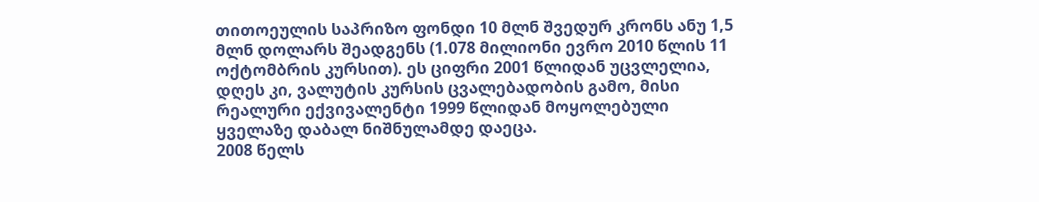თითოეულის საპრიზო ფონდი 10 მლნ შვედურ კრონს ანუ 1,5 მლნ დოლარს შეადგენს (1.078 მილიონი ევრო 2010 წლის 11 ოქტომბრის კურსით). ეს ციფრი 2001 წლიდან უცვლელია, დღეს კი, ვალუტის კურსის ცვალებადობის გამო, მისი რეალური ექვივალენტი 1999 წლიდან მოყოლებული ყველაზე დაბალ ნიშნულამდე დაეცა.
2008 წელს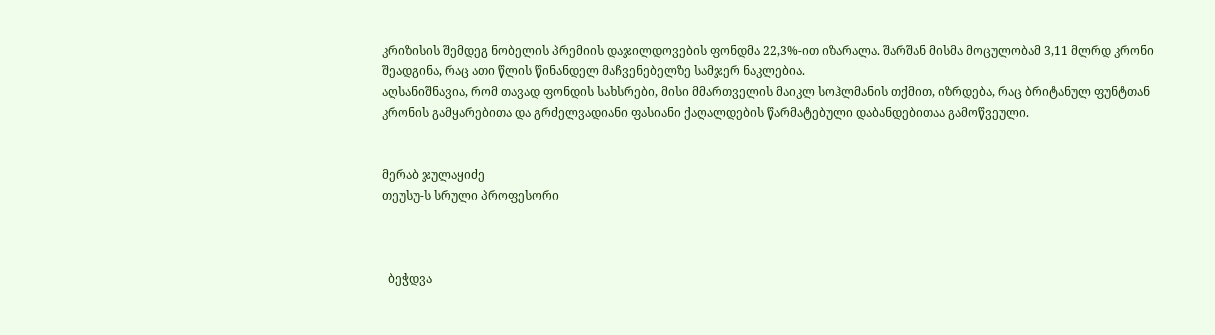კრიზისის შემდეგ ნობელის პრემიის დაჯილდოვების ფონდმა 22,3%-ით იზარალა. შარშან მისმა მოცულობამ 3,11 მლრდ კრონი შეადგინა, რაც ათი წლის წინანდელ მაჩვენებელზე სამჯერ ნაკლებია.
აღსანიშნავია, რომ თავად ფონდის სახსრები, მისი მმართველის მაიკლ სოჰლმანის თქმით, იზრდება, რაც ბრიტანულ ფუნტთან კრონის გამყარებითა და გრძელვადიანი ფასიანი ქაღალდების წარმატებული დაბანდებითაა გამოწვეული.


მერაბ ჯულაყიძე
თეუსუ-ს სრული პროფესორი



  ბეჭდვა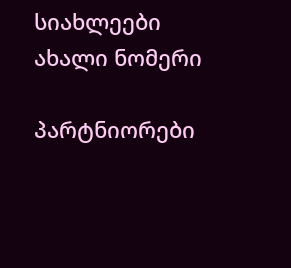სიახლეები
ახალი ნომერი

პარტნიორები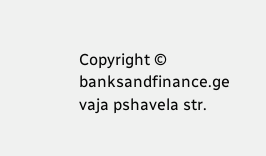Copyright © banksandfinance.ge vaja pshavela str.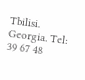Tbilisi. Georgia. Tel: 39 67 48